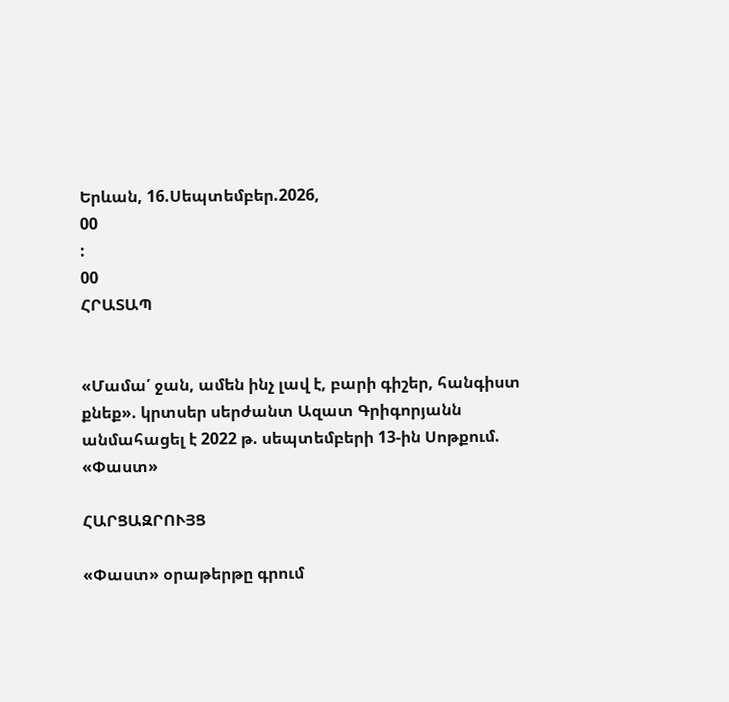Երևան, 16.Սեպտեմբեր.2026,
00
:
00
ՀՐԱՏԱՊ


«Մամա՛ ջան, ամեն ինչ լավ է, բարի գիշեր, հանգիստ քնեք». կրտսեր սերժանտ Ազատ Գրիգորյանն անմահացել է 2022 թ. սեպտեմբերի 13-ին Սոթքում. «Փաստ»

ՀԱՐՑԱԶՐՈՒՅՑ

«Փաստ» օրաթերթը գրում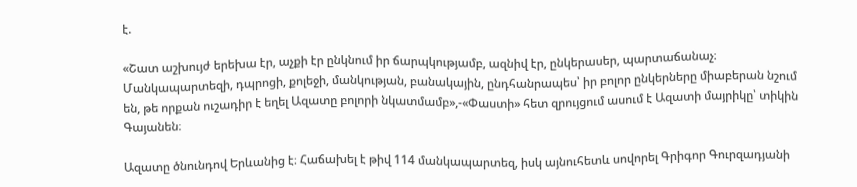է.

«Շատ աշխույժ երեխա էր, աչքի էր ընկնում իր ճարպկությամբ, ազնիվ էր, ընկերասեր, պարտաճանաչ։ Մանկապարտեզի, դպրոցի, քոլեջի, մանկության, բանակային, ընդհանրապես՝ իր բոլոր ընկերները միաբերան նշում են, թե որքան ուշադիր է եղել Ազատը բոլորի նկատմամբ»,-«Փաստի» հետ զրույցում ասում է Ազատի մայրիկը՝ տիկին Գայանեն։

Ազատը ծնունդով Երևանից է։ Հաճախել է թիվ 114 մանկապարտեզ, իսկ այնուհետև սովորել Գրիգոր Գուրզադյանի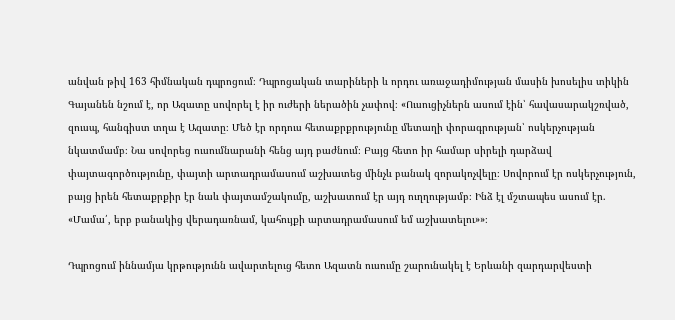անվան թիվ 163 հիմնական դպրոցում։ Դպրոցական տարիների և որդու առաջադիմության մասին խոսելիս տիկին Գայանեն նշում է, որ Ազատը սովորել է իր ուժերի ներածին չափով։ «Ուսուցիչներն ասում էին՝ հավասարակշռված, զուսպ, հանգիստ տղա է Ազատը։ Մեծ էր որդուս հետաքրքրությունը մետաղի փորագրության՝ ոսկերչության նկատմամբ։ Նա սովորեց ուսումնարանի հենց այդ բաժնում։ Բայց հետո իր համար սիրելի դարձավ փայտագործությունը, փայտի արտադրամասում աշխատեց մինչև բանակ զորակոչվելը։ Սովորում էր ոսկերչություն, բայց իրեն հետաքրքիր էր նաև փայտամշակումը, աշխատում էր այդ ուղղությամբ։ Ինձ էլ մշտապես ասում էր. «Մամա՛, երբ բանակից վերադառնամ, կահույքի արտադրամասում եմ աշխատելու»»։

Դպրոցում իննամյա կրթությունն ավարտելուց հետո Ազատն ուսումը շարունակել է Երևանի զարդարվեստի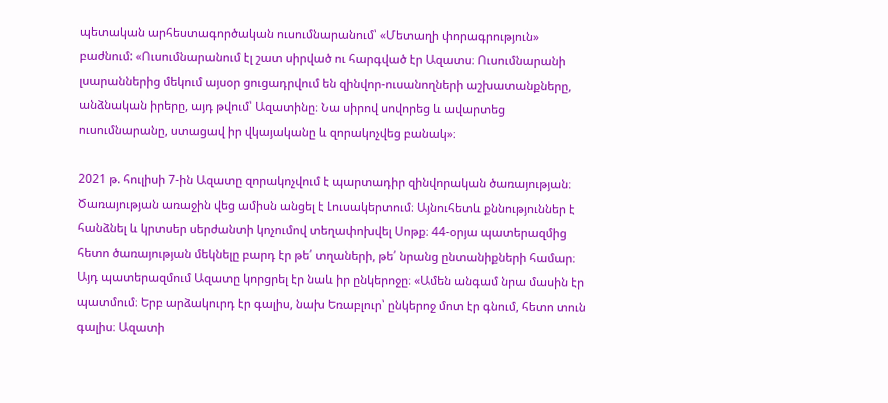պետական արհեստագործական ուսումնարանում՝ «Մետաղի փորագրություն» բաժնում: «Ուսումնարանում էլ շատ սիրված ու հարգված էր Ազատս։ Ուսումնարանի լսարաններից մեկում այսօր ցուցադրվում են զինվոր-ուսանողների աշխատանքները, անձնական իրերը, այդ թվում՝ Ազատինը։ Նա սիրով սովորեց և ավարտեց ուսումնարանը, ստացավ իր վկայականը և զորակոչվեց բանակ»։

2021 թ. հուլիսի 7-ին Ազատը զորակոչվում է պարտադիր զինվորական ծառայության։ Ծառայության առաջին վեց ամիսն անցել է Լուսակերտում։ Այնուհետև քննություններ է հանձնել և կրտսեր սերժանտի կոչումով տեղափոխվել Սոթք։ 44-օրյա պատերազմից հետո ծառայության մեկնելը բարդ էր թե՛ տղաների, թե՛ նրանց ընտանիքների համար։ Այդ պատերազմում Ազատը կորցրել էր նաև իր ընկերոջը։ «Ամեն անգամ նրա մասին էր պատմում։ Երբ արձակուրդ էր գալիս, նախ Եռաբլուր՝ ընկերոջ մոտ էր գնում, հետո տուն գալիս։ Ազատի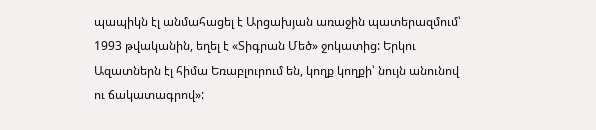պապիկն էլ անմահացել է Արցախյան առաջին պատերազմում՝ 1993 թվականին, եղել է «Տիգրան Մեծ» ջոկատից: Երկու Ազատներն էլ հիմա Եռաբլուրում են, կողք կողքի՝ նույն անունով ու ճակատագրով»: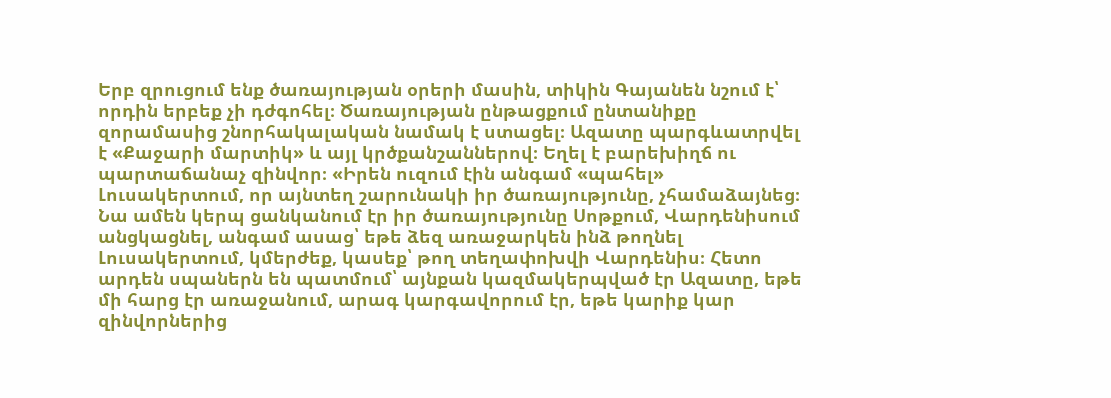Երբ զրուցում ենք ծառայության օրերի մասին, տիկին Գայանեն նշում է՝ որդին երբեք չի դժգոհել։ Ծառայության ընթացքում ընտանիքը զորամասից շնորհակալական նամակ է ստացել։ Ազատը պարգևատրվել է «Քաջարի մարտիկ» և այլ կրծքանշաններով։ Եղել է բարեխիղճ ու պարտաճանաչ զինվոր։ «Իրեն ուզում էին անգամ «պահել» Լուսակերտում, որ այնտեղ շարունակի իր ծառայությունը, չհամաձայնեց։ Նա ամեն կերպ ցանկանում էր իր ծառայությունը Սոթքում, Վարդենիսում անցկացնել, անգամ ասաց՝ եթե ձեզ առաջարկեն ինձ թողնել Լուսակերտում, կմերժեք, կասեք՝ թող տեղափոխվի Վարդենիս։ Հետո արդեն սպաներն են պատմում՝ այնքան կազմակերպված էր Ազատը, եթե մի հարց էր առաջանում, արագ կարգավորում էր, եթե կարիք կար զինվորներից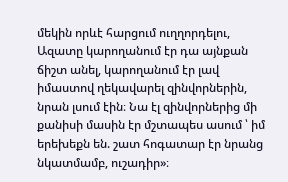մեկին որևէ հարցում ուղղորդելու, Ազատը կարողանում էր դա այնքան ճիշտ անել, կարողանում էր լավ իմաստով ղեկավարել զինվորներին, նրան լսում էին։ Նա էլ զինվորներից մի քանիսի մասին էր մշտապես ասում ՝ իմ երեխեքն են. շատ հոգատար էր նրանց նկատմամբ, ուշադիր»։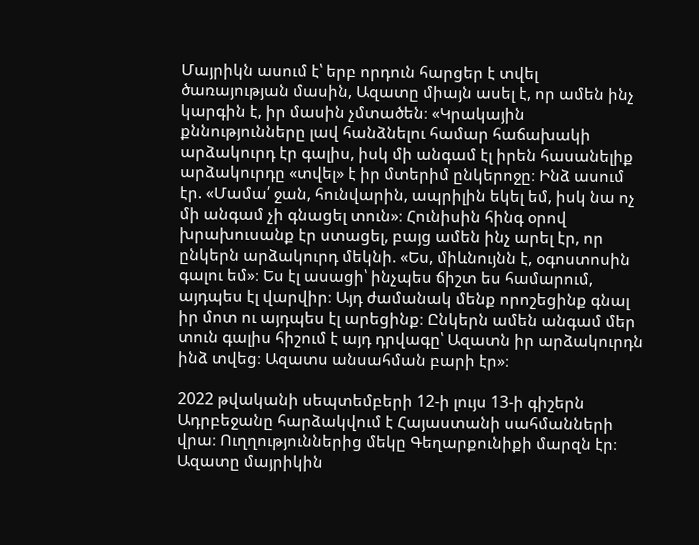Մայրիկն ասում է՝ երբ որդուն հարցեր է տվել ծառայության մասին, Ազատը միայն ասել է, որ ամեն ինչ կարգին է, իր մասին չմտածեն։ «Կրակային քննությունները լավ հանձնելու համար հաճախակի արձակուրդ էր գալիս, իսկ մի անգամ էլ իրեն հասանելիք արձակուրդը «տվել» է իր մտերիմ ընկերոջը։ Ինձ ասում էր. «Մամա՛ ջան, հունվարին, ապրիլին եկել եմ, իսկ նա ոչ մի անգամ չի գնացել տուն»։ Հունիսին հինգ օրով խրախուսանք էր ստացել, բայց ամեն ինչ արել էր, որ ընկերն արձակուրդ մեկնի. «Ես, միևնույնն է, օգոստոսին գալու եմ»։ Ես էլ ասացի՝ ինչպես ճիշտ ես համարում, այդպես էլ վարվիր։ Այդ ժամանակ մենք որոշեցինք գնալ իր մոտ ու այդպես էլ արեցինք։ Ընկերն ամեն անգամ մեր տուն գալիս հիշում է այդ դրվագը՝ Ազատն իր արձակուրդն ինձ տվեց։ Ազատս անսահման բարի էր»։

2022 թվականի սեպտեմբերի 12-ի լույս 13-ի գիշերն Ադրբեջանը հարձակվում է Հայաստանի սահմանների վրա։ Ուղղություններից մեկը Գեղարքունիքի մարզն էր։ Ազատը մայրիկին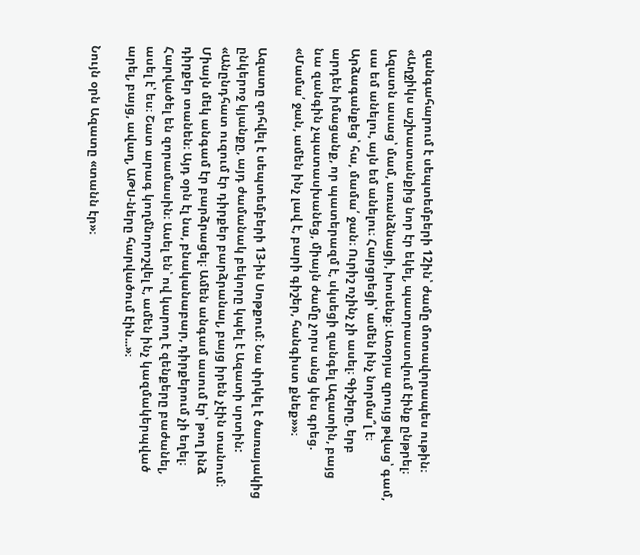զանգահարում է սեպտեմբերի 12ին՝ ժամը մոտավորապես ութին։ «Աղջիկս աշխատանքից նոր էր եկել, պատրաստվում էինք ընթրել։ Ազատն ասաց՝ մամ, առանձնացի, խոսենք։ Առօրյա զրույց թվաց՝ գամ, սա եմ անելու, այն եմ անելու։ Հարցրեցի՝ ամեն ինչ նորմա՞լ է։ Արձագանքեց՝ հա, մամա՛ ջան։ Ուրիշ ոչինչ չի ասել։ Գիշերը, երբ արդեն իմացանք, որ պատերազմ է, սկսեցի զանգել Ազատին, բայց նա զանգին չպատասխանեց, միայն ժամը չորս անց կես գրեց. «Մամա՛ ջան, ամեն ինչ լավ է, բարի գիշեր, հանգիստ քնեք»»։

Ազատը զոհվել է սեպտեմբերի 13-ին Սոթքում։ Նա փրկել է ծառայակից ընկերոջ կյանքը, այդ ժամանակ բեկորը կպել է Ազատի սրտին: «Անընդհատ ուզում էր դիրքեր բարձրանալ, բայց իրեն չէին տանում։ Միայն մեկ անգամ էր բարձրացել։ Ամեն անգամ ասում էր՝ թող ինձ դիրքեր տանեն։ Այդ օրն էլ նա, բնականաբար, դիրքերում չի եղել։ Հարվածել են զորամասին։ Ասել են՝ ով կարող է զենքերը բաժանել, ասել է՝ ես։ Շատ արագ կողմնորոշվել է, ամեն ինչ կազմակերպված արել, բայց, ավաղ, ԱԹՍ-ները հարվածում էին...»։

Նույն օրն Ազատը «տանն էր»։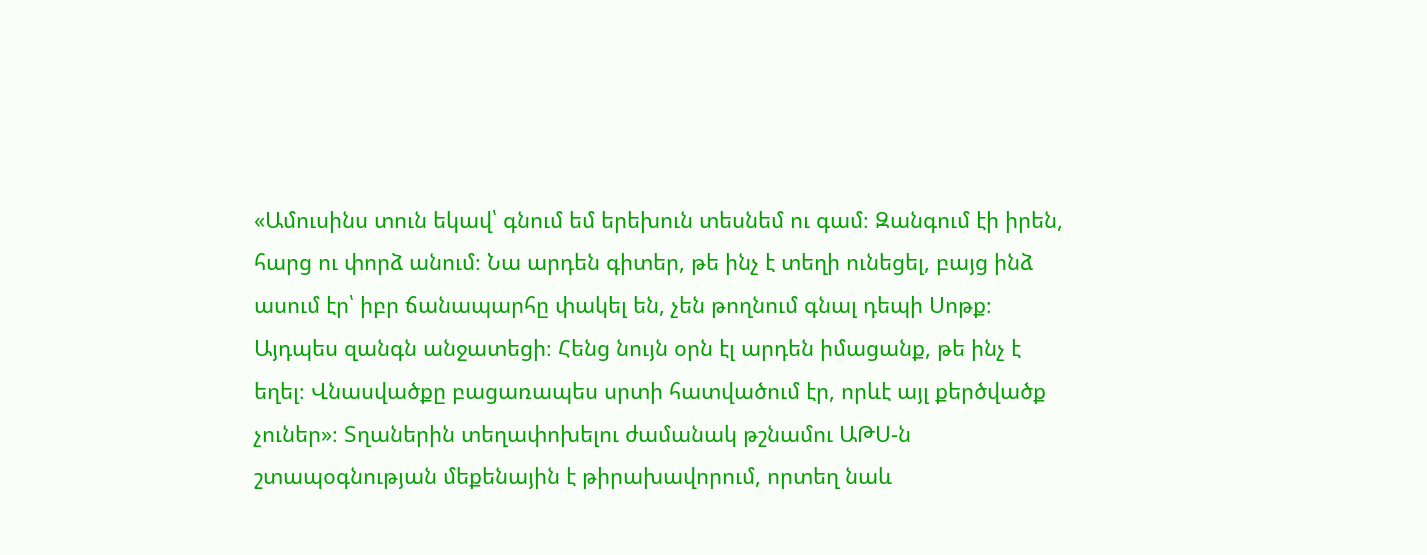«Ամուսինս տուն եկավ՝ գնում եմ երեխուն տեսնեմ ու գամ։ Զանգում էի իրեն, հարց ու փորձ անում։ Նա արդեն գիտեր, թե ինչ է տեղի ունեցել, բայց ինձ ասում էր՝ իբր ճանապարհը փակել են, չեն թողնում գնալ դեպի Սոթք։ Այդպես զանգն անջատեցի։ Հենց նույն օրն էլ արդեն իմացանք, թե ինչ է եղել։ Վնասվածքը բացառապես սրտի հատվածում էր, որևէ այլ քերծվածք չուներ»։ Տղաներին տեղափոխելու ժամանակ թշնամու ԱԹՍ-ն շտապօգնության մեքենային է թիրախավորում, որտեղ նաև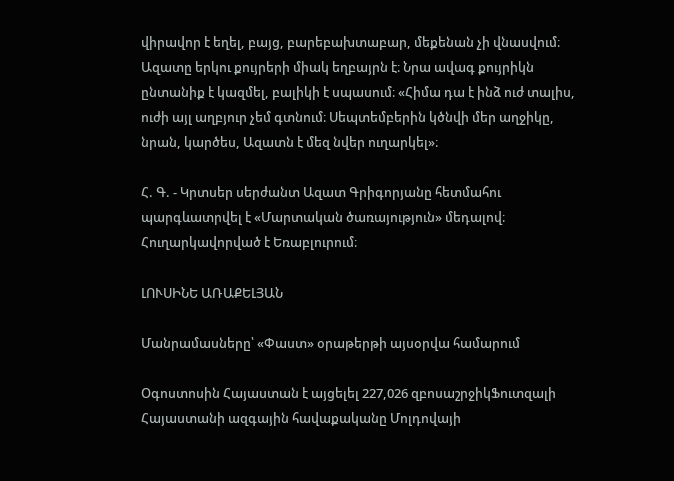վիրավոր է եղել, բայց, բարեբախտաբար, մեքենան չի վնասվում։ Ազատը երկու քույրերի միակ եղբայրն է։ Նրա ավագ քույրիկն ընտանիք է կազմել, բալիկի է սպասում։ «Հիմա դա է ինձ ուժ տալիս, ուժի այլ աղբյուր չեմ գտնում։ Սեպտեմբերին կծնվի մեր աղջիկը, նրան, կարծես, Ազատն է մեզ նվեր ուղարկել»։

Հ. Գ. - Կրտսեր սերժանտ Ազատ Գրիգորյանը հետմահու պարգևատրվել է «Մարտական ծառայություն» մեդալով։ Հուղարկավորված է Եռաբլուրում։

ԼՈՒՍԻՆԵ ԱՌԱՔԵԼՅԱՆ

Մանրամասները՝ «Փաստ» օրաթերթի այսօրվա համարում

Օգոստոսին Հայաստան է այցելել 227,026 զբոսաշրջիկՖուտզալի Հայաստանի ազգային հավաքականը Մոլդովայի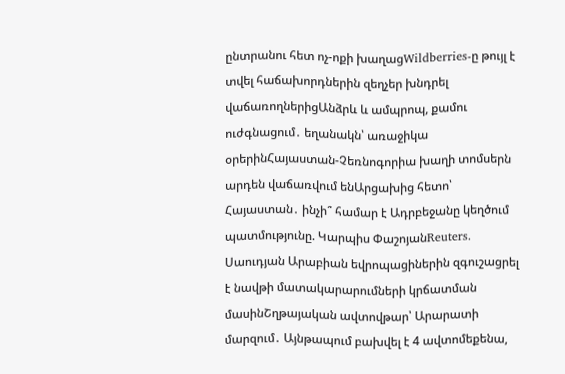ընտրանու հետ ոչ-ոքի խաղացWildberries-ը թույլ է տվել հաճախորդներին զեղչեր խնդրել վաճառողներիցԱնձրև և ամպրոպ, քամու ուժգնացում․ եղանակն՝ առաջիկա օրերինՀայաստան-Չեռնոգորիա խաղի տոմսերն արդեն վաճառվում ենԱրցախից հետո՝ Հայաստան․ ինչի՞ համար է Ադրբեջանը կեղծում պատմությունը. Կարպիս ՓաշոյանReuters․ Սաուդյան Արաբիան եվրոպացիներին զգուշացրել է նավթի մատակարարումների կրճատման մասինՇղթայական ավտովթար՝ Արարատի մարզում․ Այնթապում բախվել է 4 ավտոմեքենա,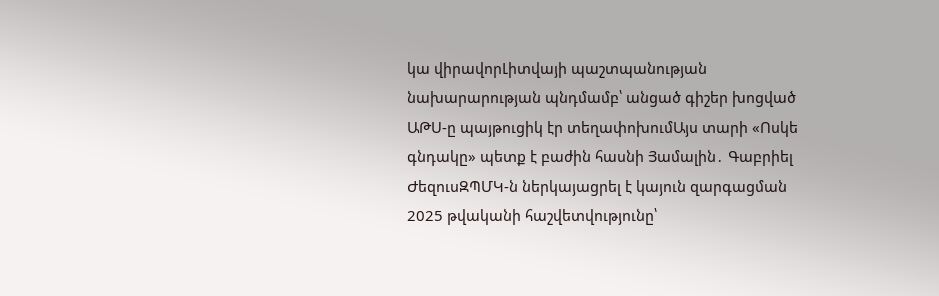կա վիրավորԼիտվայի պաշտպանության նախարարության պնդմամբ՝ անցած գիշեր խոցված ԱԹՍ-ը պայթուցիկ էր տեղափոխումԱյս տարի «Ոսկե գնդակը» պետք է բաժին հասնի Յամալին․ Գաբրիել ԺեզուսԶՊՄԿ-ն ներկայացրել է կայուն զարգացման 2025 թվականի հաշվետվությունը՝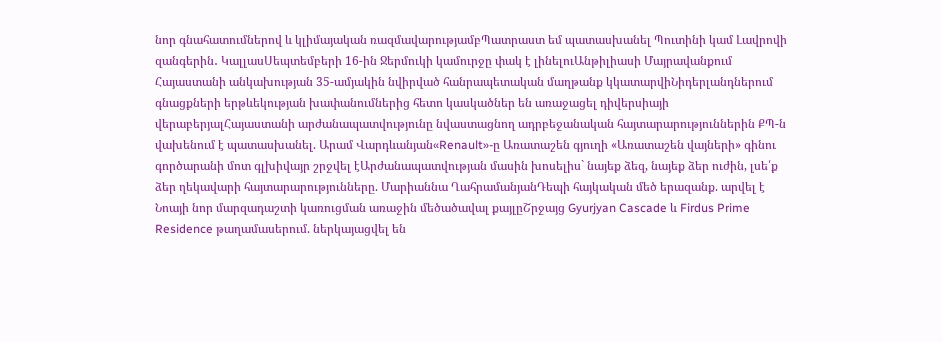նոր գնահատումներով և կլիմայական ռազմավարությամբՊատրաստ եմ պատասխանել Պուտինի կամ Լավրովի զանգերին․ ԿալլասՍեպտեմբերի 16-ին Ջերմուկի կամուրջը փակ է լինելուԱնթիլիասի Մայրավանքում Հայաստանի անկախության 35-ամյակին նվիրված հանրապետական մաղթանք կկատարվիՆիդերլանդներում գնացքների երթևեկության խափանումներից հետո կասկածներ են առաջացել դիվերսիայի վերաբերյալՀայաստանի արժանապատվությունը նվաստացնող ադրբեջանական հայտարարություններին ՔՊ-ն վախենում է պատասխանել. Արամ Վարդևանյան«Renault»-ը Առատաշեն գյուղի «Առատաշեն վայների» գինու գործարանի մոտ գլխիվայր շրջվել էԱրժանապատվության մասին խոսելիս` նայեք ձեզ, նայեք ձեր ուժին, լսե՛ք ձեր ղեկավարի հայտարարությունները. Մարիաննա ՂահրամանյանԴեպի հայկական մեծ երազանք. արվել է Նոայի նոր մարզադաշտի կառուցման առաջին մեծածավալ քայլըՇրջայց Gyurjyan Cascade և Firdus Prime Residence թաղամասերում. ներկայացվել են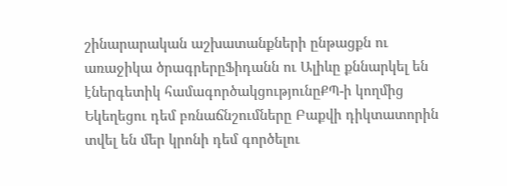շինարարական աշխատանքների ընթացքն ու առաջիկա ծրագրերըՖիդանն ու Ալիևը քննարկել են էներգետիկ համագործակցությունըՔՊ-ի կողմից Եկեղեցու դեմ բռնաճնշումները Բաքվի դիկտատորին տվել են մեր կրոնի դեմ գործելու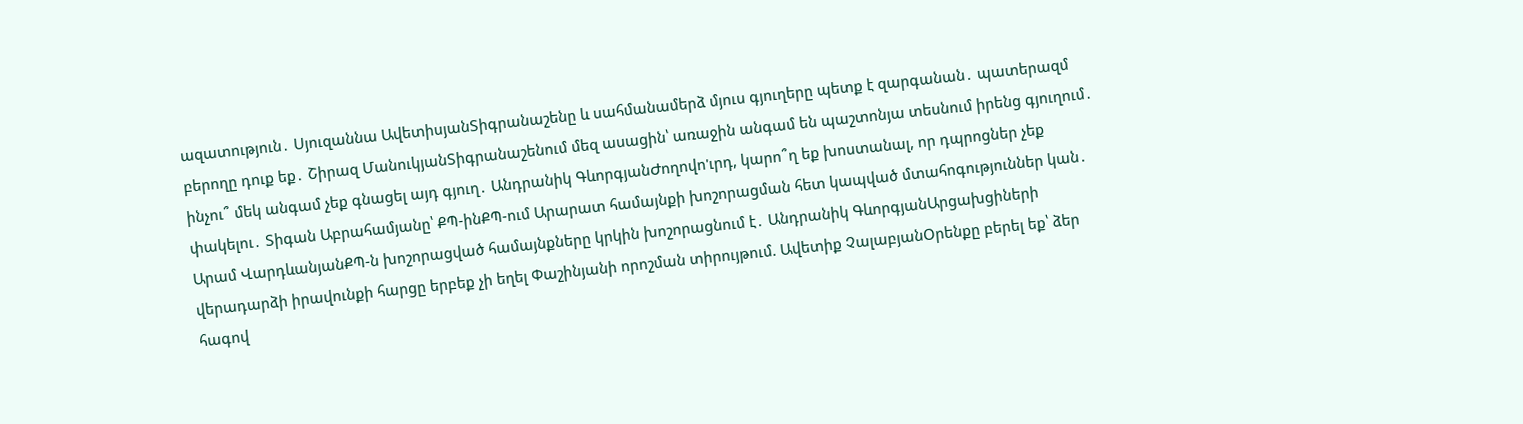ազատություն․ Սյուզաննա ԱվետիսյանՏիգրանաշենը և սահմանամերձ մյուս գյուղերը պետք է զարգանան․ պատերազմ բերողը դուք եք․ Շիրազ ՄանուկյանՏիգրանաշենում մեզ ասացին՝ առաջին անգամ են պաշտոնյա տեսնում իրենց գյուղում․ ինչու՞ մեկ անգամ չեք գնացել այդ գյուղ․ Անդրանիկ ԳևորգյանԺողովո'ւրդ, կարո՞ղ եք խոստանալ, որ դպրոցներ չեք փակելու․ Տիգան Աբրահամյանը՝ ՔՊ-ինՔՊ-ում Արարատ համայնքի խոշորացման հետ կապված մտահոգություններ կան․ Արամ ՎարդևանյանՔՊ-ն խոշորացված համայնքները կրկին խոշորացնում է․ Անդրանիկ ԳևորգյանԱրցախցիների վերադարձի իրավունքի հարցը երբեք չի եղել Փաշինյանի որոշման տիրույթում. Ավետիք ՉալաբյանՕրենքը բերել եք՝ ձեր հագով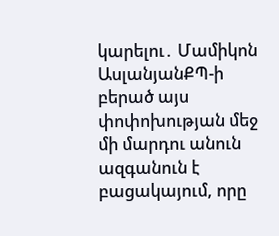կարելու․ Մամիկոն ԱսլանյանՔՊ-ի բերած այս փոփոխության մեջ մի մարդու անուն ազգանուն է բացակայում, որը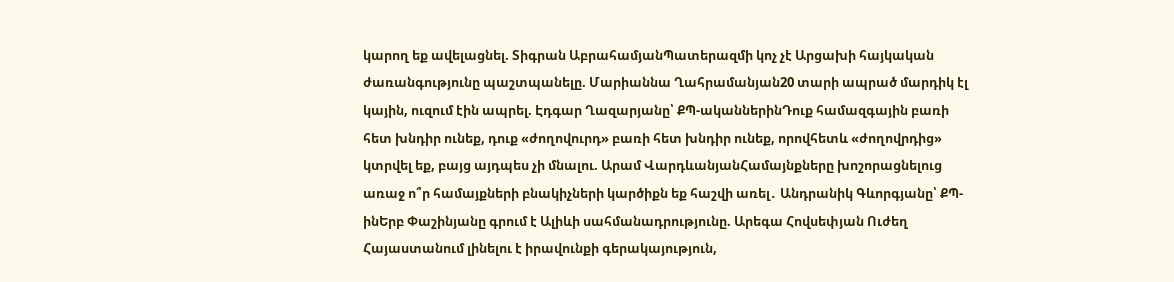կարող եք ավելացնել. Տիգրան ԱբրահամյանՊատերազմի կոչ չէ Արցախի հայկական ժառանգությունը պաշտպանելը. Մարիաննա Ղահրամանյան20 տարի ապրած մարդիկ էլ կային, ուզում էին ապրել. Էդգար Ղազարյանը՝ ՔՊ-ականներինԴուք համազգային բառի հետ խնդիր ունեք, դուք «ժողովուրդ» բառի հետ խնդիր ունեք, որովհետև «ժողովրդից» կտրվել եք, բայց այդպես չի մնալու. Արամ ՎարդևանյանՀամայնքները խոշորացնելուց առաջ ո՞ր համայքների բնակիչների կարծիքն եք հաշվի առել․ Անդրանիկ Գևորգյանը՝ ՔՊ-ինԵրբ Փաշինյանը գրում է Ալիևի սահմանադրությունը. Արեգա Հովսեփյան Ուժեղ Հայաստանում լինելու է իրավունքի գերակայություն,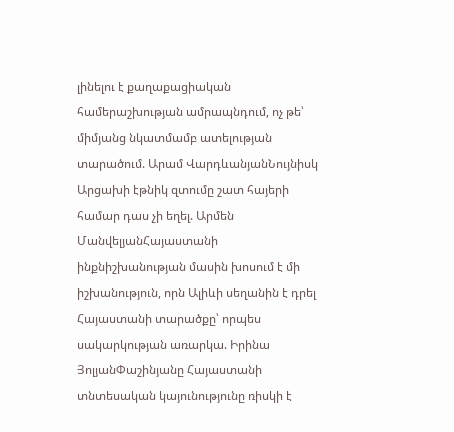լինելու է քաղաքացիական համերաշխության ամրապնդում, ոչ թե՝ միմյանց նկատմամբ ատելության տարածում. Արամ ՎարդևանյանՆույնիսկ Արցախի էթնիկ զտումը շատ հայերի համար դաս չի եղել. Արմեն ՄանվելյանՀայաստանի ինքնիշխանության մասին խոսում է մի իշխանություն, որն Ալիևի սեղանին է դրել Հայաստանի տարածքը՝ որպես սակարկության առարկա. Իրինա ՅոլյանՓաշինյանը Հայաստանի տնտեսական կայունությունը ռիսկի է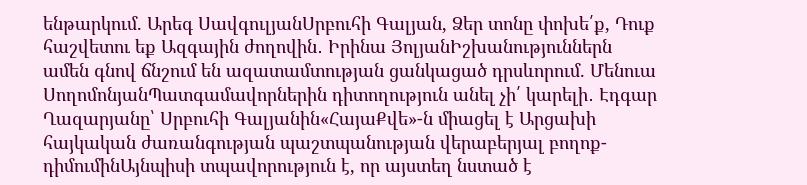ենթարկում. Արեգ ՍավգուլյանՍրբուհի Գալյան, Ձեր տոնը փոխե՛ք, Դուք հաշվետու եք Ազգային ժողովին․ Իրինա ՅոլյանԻշխանություններն ամեն գնով ճնշում են ազատամտության ցանկացած դրսևորում. Մենուա ՍողոմոնյանՊատգամավորներին դիտողություն անել չի՛ կարելի․ Էդգար Ղազարյանը՝ Սրբուհի Գալյանին«ՀայաՔվե»-ն միացել է Արցախի հայկական ժառանգության պաշտպանության վերաբերյալ բողոք-դիմումինԱյնպիսի տպավորություն է, որ այստեղ նստած է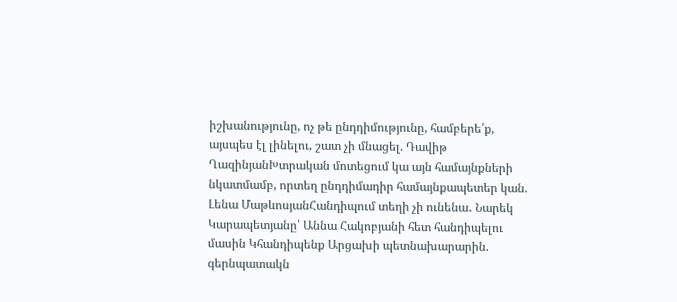իշխանությունը, ոչ թե ընդդիմությունը, համբերե՛ք, այսպես էլ լինելու, շատ չի մնացել. Դավիթ ՂազինյանԽտրական մոտեցում կա այն համայնքների նկատմամբ, որտեղ ընդդիմադիր համայնքապետեր կան. Լենա ՄաթևոսյանՀանդիպում տեղի չի ունենա․ Նարեկ Կարապետյանը՝ Աննա Հակոբյանի հետ հանդիպելու մասին Կհանդիպենք Արցախի պետնախարարին. գերնպատակն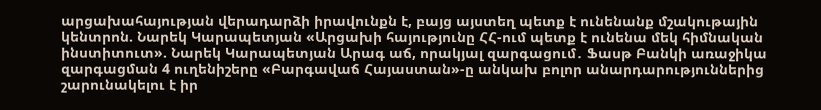արցախահայության վերադարձի իրավունքն է, բայց այստեղ պետք է ունենանք մշակութային կենտրոն. Նարեկ Կարապետյան «Արցախի հայությունը ՀՀ-ում պետք է ունենա մեկ հիմնական ինստիտուտ». Նարեկ Կարապետյան Արագ աճ, որակյալ զարգացում․ Ֆասթ Բանկի առաջիկա զարգացման 4 ուղենիշերը «Բարգավաճ Հայաստան»-ը անկախ բոլոր անարդարություններից շարունակելու է իր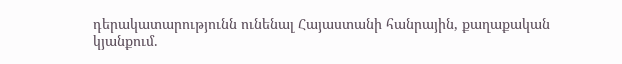դերակատարությունն ունենալ Հայաստանի հանրային, քաղաքական կյանքում.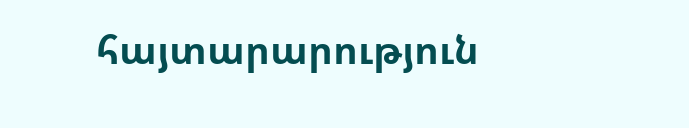հայտարարություն